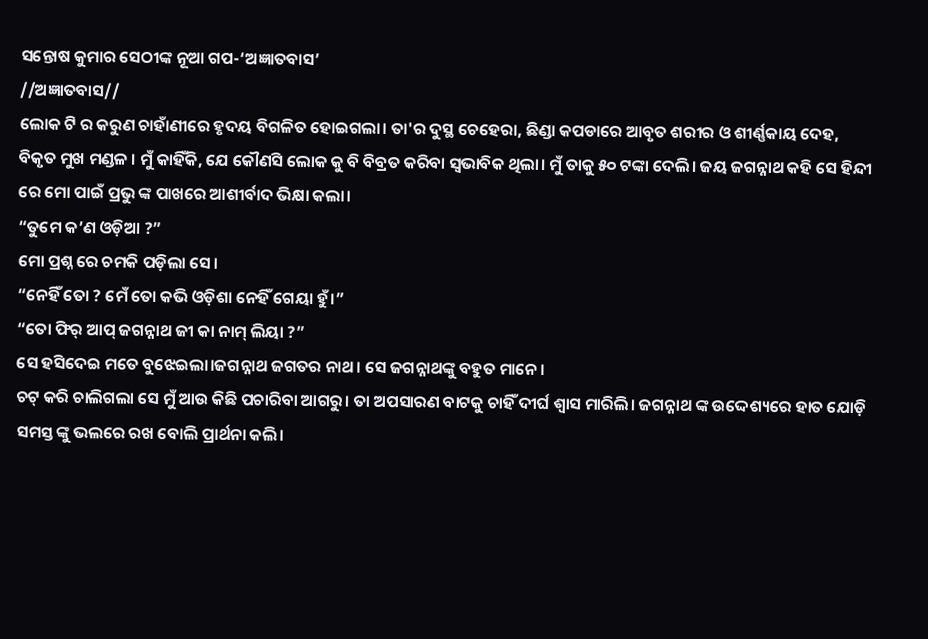ସନ୍ତୋଷ କୁମାର ସେଠୀଙ୍କ ନୂଆ ଗପ-‘ଅଜ୍ଞାତବାସ’
//ଅଜ୍ଞାତବାସ//
ଲୋକ ଟି ର କରୁଣ ଚାହାଁଣୀରେ ହୃଦୟ ବିଗଳିତ ହୋଇଗଲା। ତା'ର ଦୁସ୍ଥ ଚେହେରା, ଛିଣ୍ଡା କପଡାରେ ଆବୃତ ଶରୀର ଓ ଶୀର୍ଣ୍ଣକାୟ ଦେହ, ବିକୃତ ମୁଖ ମଣ୍ଡଳ । ମୁଁ କାହିଁକି, ଯେ କୌଣସି ଲୋକ କୁ ବି ବିବ୍ରତ କରିବା ସ୍ବଭାବିକ ଥିଲା। ମୁଁ ତାକୁ ୫୦ ଟଙ୍କା ଦେଲି। ଜୟ ଜଗନ୍ନାଥ କହି ସେ ହିନ୍ଦୀ ରେ ମୋ ପାଇଁ ପ୍ରଭୁ ଙ୍କ ପାଖରେ ଆଶୀର୍ବାଦ ଭିକ୍ଷା କଲା।
“ତୁମେ କ’ଣ ଓଡ଼ିଆ ?”
ମୋ ପ୍ରଶ୍ନ ରେ ଚମକି ପଡ଼ିଲା ସେ।
“ନେହିଁ ତୋ ? ମେଁ ତୋ କଭି ଓଡ଼ିଶା ନେହିଁ ଗେୟା ହୁଁ।”
“ତୋ ଫିର୍ ଆପ୍ ଜଗନ୍ନାଥ ଜୀ କା ନାମ୍ ଲିୟା ?”
ସେ ହସିଦେଇ ମତେ ବୁଝେଇଲା।ଜଗନ୍ନାଥ ଜଗତର ନାଥ। ସେ ଜଗନ୍ନାଥଙ୍କୁ ବହୁତ ମାନେ।
ଚଟ୍ କରି ଚାଲିଗଲା ସେ ମୁଁ ଆଉ କିଛି ପଚାରିବା ଆଗରୁ। ତା ଅପସାରଣ ବାଟକୁ ଚାହିଁ ଦୀର୍ଘ ଶ୍ୱାସ ମାରିଲି। ଜଗନ୍ନାଥ ଙ୍କ ଉଦ୍ଦେଶ୍ୟରେ ହାତ ଯୋଡ଼ି ସମସ୍ତ ଙ୍କୁ ଭଲରେ ରଖ ବୋଲି ପ୍ରାର୍ଥନା କଲି।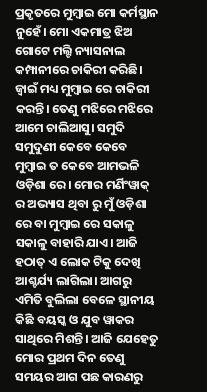ପ୍ରକୃତରେ ମୁମ୍ବାଇ ମୋ କର୍ମସ୍ଥାନ ନୁହେଁ। ମୋ ଏକମାତ୍ର ଝିଅ ଗୋଟେ ମଲ୍ଟି ନ୍ୟାସନାଲ କମ୍ପାନୀରେ ଚାକିରୀ କରିଛି। ଜ୍ୱାଇଁ ମଧ୍ୟ ମୁମ୍ବାଇ ରେ ଚାକିରୀ କରନ୍ତି। ତେଣୁ ମଝିରେ ମଝିରେ ଆମେ ଚାଲିଆସୁ। ସମୁଦି ସମୁଦୁଣୀ କେବେ କେବେ ମୁମ୍ବାଇ ତ କେବେ ଆମଭଳି ଓଡ଼ିଶା ରେ। ମୋର ମର୍ଣିଂୱାକ୍ ର ଅଭ୍ୟାସ ଥିବା ରୁ ମୁଁ ଓଡ଼ିଶା ରେ ବା ମୁମ୍ବାଇ ରେ ସକାଳୁ ସକାଳୁ ବାହାରି ଯାଏ। ଆଜି ହଠାତ୍ ଏ ଲୋକ ଟିକୁ ଦେଖି ଆଶ୍ଚର୍ଯ୍ୟ ଲାଗିଲା। ଆଗରୁ ଏମିତି ବୁଲିଲା ବେଳେ ସ୍ଥାନୀୟ କିଛି ବୟସ୍କ ଓ ଯୁବ ୱାକର ସାଥିରେ ମିଶନ୍ତି। ଆଜି ଯେହେତୁ ମୋର ପ୍ରଥମ ଦିନ ତେଣୁ ସମୟର ଆଗ ପଛ କାରଣରୁ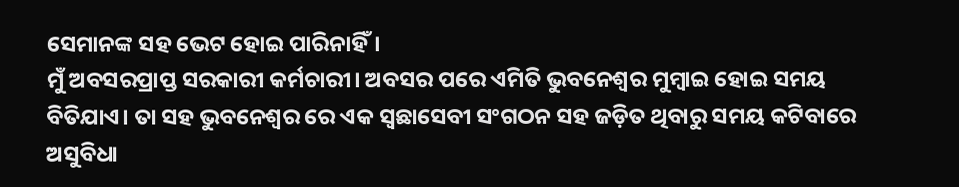ସେମାନଙ୍କ ସହ ଭେଟ ହୋଇ ପାରିନାହିଁ।
ମୁଁ ଅବସରପ୍ରାପ୍ତ ସରକାରୀ କର୍ମଚାରୀ। ଅବସର ପରେ ଏମିତି ଭୁବନେଶ୍ଵର ମୁମ୍ବାଇ ହୋଇ ସମୟ ବିତିଯାଏ। ତା ସହ ଭୁବନେଶ୍ୱର ରେ ଏକ ସ୍ୱଛାସେବୀ ସଂଗଠନ ସହ ଜଡ଼ିତ ଥିବାରୁ ସମୟ କଟିବାରେ ଅସୁବିଧା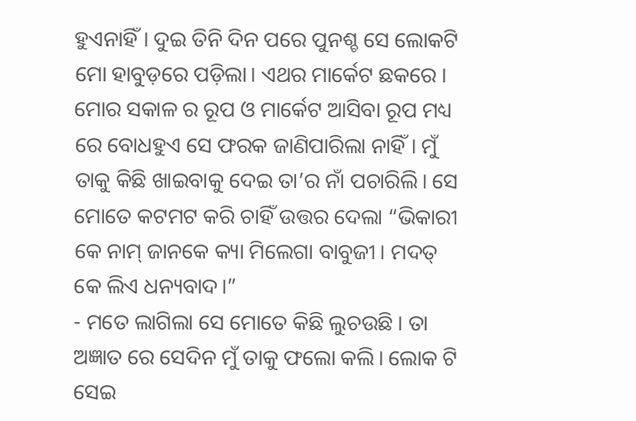ହୁଏନାହିଁ। ଦୁଇ ତିନି ଦିନ ପରେ ପୁନଶ୍ଚ ସେ ଲୋକଟି ମୋ ହାବୁଡ଼ରେ ପଡ଼ିଲା। ଏଥର ମାର୍କେଟ ଛକରେ। ମୋର ସକାଳ ର ରୂପ ଓ ମାର୍କେଟ ଆସିବା ରୂପ ମଧ୍ୟ ରେ ବୋଧହୁଏ ସେ ଫରକ ଜାଣିପାରିଲା ନାହିଁ। ମୁଁ ତାକୁ କିଛି ଖାଇବାକୁ ଦେଇ ତା’ର ନାଁ ପଚାରିଲି। ସେ ମୋତେ କଟମଟ କରି ଚାହିଁ ଉତ୍ତର ଦେଲା “ଭିକାରୀ କେ ନାମ୍ ଜାନକେ କ୍ୟା ମିଲେଗା ବାବୁଜୀ। ମଦତ୍ କେ ଲିଏ ଧନ୍ୟବାଦ।”
- ମତେ ଲାଗିଲା ସେ ମୋତେ କିଛି ଲୁଚଉଛି। ତା ଅଜ୍ଞାତ ରେ ସେଦିନ ମୁଁ ତାକୁ ଫଲୋ କଲି। ଲୋକ ଟି ସେଇ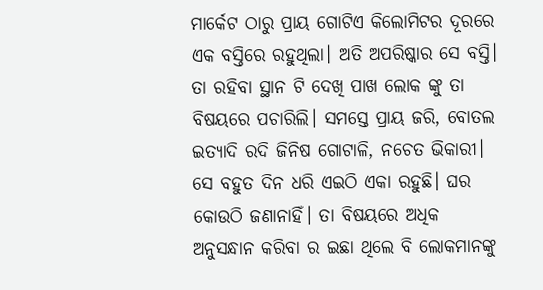ମାର୍କେଟ ଠାରୁ ପ୍ରାୟ ଗୋଟିଏ କିଲୋମିଟର ଦୂରରେ ଏକ ବସ୍ତିରେ ରହୁଥିଲା। ଅତି ଅପରିଷ୍କାର ସେ ବସ୍ତି। ତା ରହିବା ସ୍ଥାନ ଟି ଦେଖି ପାଖ ଲୋକ ଙ୍କୁ ତା ବିଷୟରେ ପଚାରିଲି। ସମସ୍ତେ ପ୍ରାୟ ଜରି, ବୋତଲ ଇତ୍ୟାଦି ରଦି ଜିନିଷ ଗୋଟାଳି, ନଚେତ ଭିକାରୀ। ସେ ବହୁତ ଦିନ ଧରି ଏଇଠି ଏକା ରହୁଛି। ଘର କୋଉଠି ଜଣାନାହିଁ। ତା ବିଷୟରେ ଅଧିକ ଅନୁସନ୍ଧାନ କରିବା ର ଇଛା ଥିଲେ ବି ଲୋକମାନଙ୍କୁ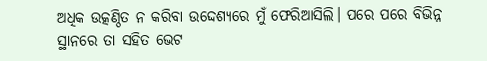ଅଧିକ ଉତ୍କଣ୍ଠିତ ନ କରିବା ଉଦ୍ଦେଶ୍ୟରେ ମୁଁ ଫେରିଆସିଲି। ପରେ ପରେ ବିଭିନ୍ନ ସ୍ଥାନରେ ତା ସହିତ ଭେଟ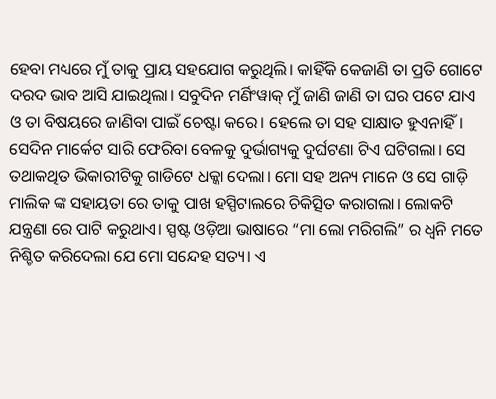ହେବା ମଧ୍ୟରେ ମୁଁ ତାକୁ ପ୍ରାୟ ସହଯୋଗ କରୁଥିଲି। କାହିଁକି କେଜାଣି ତା ପ୍ରତି ଗୋଟେ ଦରଦ ଭାବ ଆସି ଯାଇଥିଲା। ସବୁଦିନ ମର୍ଣିଂୱାକ୍ ମୁଁ ଜାଣି ଜାଣି ତା ଘର ପଟେ ଯାଏ ଓ ତା ବିଷୟରେ ଜାଣିବା ପାଇଁ ଚେଷ୍ଟା କରେ। ହେଲେ ତା ସହ ସାକ୍ଷାତ ହୁଏନାହିଁ।
ସେଦିନ ମାର୍କେଟ ସାରି ଫେରିବା ବେଳକୁ ଦୁର୍ଭାଗ୍ୟକୁ ଦୁର୍ଘଟଣା ଟିଏ ଘଟିଗଲା। ସେ ତଥାକଥିତ ଭିକାରୀଟିକୁ ଗାଡିଟେ ଧକ୍କା ଦେଲା। ମୋ ସହ ଅନ୍ୟ ମାନେ ଓ ସେ ଗାଡ଼ି ମାଲିକ ଙ୍କ ସହାୟତା ରେ ତାକୁ ପାଖ ହସ୍ପିଟାଲରେ ଚିକିତ୍ସିତ କରାଗଲା। ଲୋକଟି ଯନ୍ତ୍ରଣା ରେ ପାଟି କରୁଥାଏ। ସ୍ପଷ୍ଟ ଓଡ଼ିଆ ଭାଷାରେ “ମା ଲୋ ମରିଗଲି” ର ଧ୍ଵନି ମତେ ନିଶ୍ଚିତ କରିଦେଲା ଯେ ମୋ ସନ୍ଦେହ ସତ୍ୟ। ଏ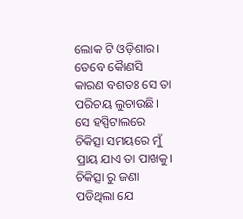ଲୋକ ଟି ଓଡ଼ିଶାର। ତେବେ କୈାଣସି କାରଣ ବଶତଃ ସେ ତା ପରିଚୟ ଲୁଚାଉଛି। ସେ ହସ୍ପିଟାଲରେ ଚିକିତ୍ସା ସମୟରେ ମୁଁ ପ୍ରାୟ ଯାଏ ତା ପାଖକୁ। ଚିକିତ୍ସା ରୁ ଜଣା ପଡିଥିଲା ଯେ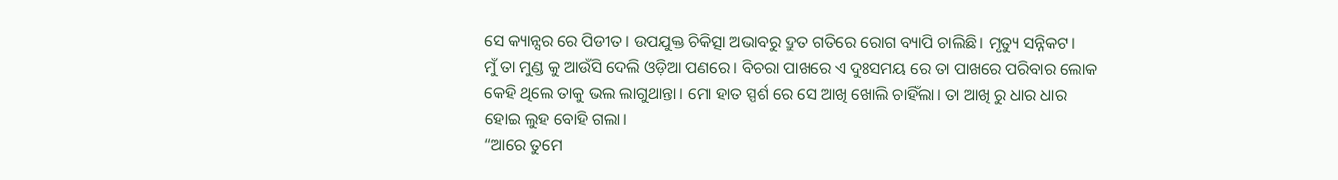ସେ କ୍ୟାନ୍ସର ରେ ପିଡୀତ। ଉପଯୁକ୍ତ ଚିକିତ୍ସା ଅଭାବରୁ ଦ୍ରୁତ ଗତିରେ ରୋଗ ବ୍ୟାପି ଚାଲିଛି। ମୃତ୍ୟୁ ସନ୍ନିକଟ।
ମୁଁ ତା ମୁଣ୍ଡ କୁ ଆଉଁସି ଦେଲି ଓଡ଼ିଆ ପଣରେ। ବିଚରା ପାଖରେ ଏ ଦୁଃସମୟ ରେ ତା ପାଖରେ ପରିବାର ଲୋକ କେହି ଥିଲେ ତାକୁ ଭଲ ଲାଗୁଥାନ୍ତା। ମୋ ହାତ ସ୍ପର୍ଶ ରେ ସେ ଆଖି ଖୋଲି ଚାହିଁଲା। ତା ଆଖି ରୁ ଧାର ଧାର ହୋଇ ଲୁହ ବୋହି ଗଲା।
“ଆରେ ତୁମେ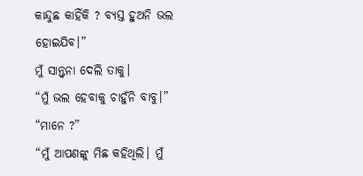କାନ୍ଦୁଛ କାହିଁକି ? ବ୍ୟସ୍ତ ହୁଅନି ଭଲ ହୋଇଯିବ।”
ମୁଁ ସାନ୍ତ୍ୱନା ଦେଲି ତାକୁ।
“ମୁଁ ଭଲ ହେବାକୁ ଚାହୁଁନି ବାବୁ।”
“ମାନେ ?”
“ମୁଁ ଆପଣଙ୍କୁ ମିଛ କହିଥିଲି। ମୁଁ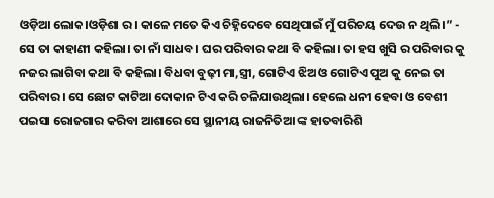ଓଡ଼ିଆ ଲୋକ।ଓଡ଼ିଶା ର। କାଳେ ମତେ କିଏ ଚିହ୍ନିଦେବେ ସେଥିପାଇଁ ମୁଁ ପରିଚୟ ଦେଉ ନ ଥିଲି।” - ସେ ତା କାହାଣୀ କହିଲା। ତା ନାଁ ସାଧବ। ଘର ପରିବାର କଥା ବି କହିଲା। ତା ହସ ଖୁସି ର ପରିବାର କୁ ନଜର ଲାଗିବା କଥା ବି କହିଲା। ବିଧବା ବୁଢ଼ୀ ମା,ସ୍ତ୍ରୀ, ଗୋଟିଏ ଝିଅ ଓ ଗୋଟିଏ ପୁଅ କୁ ନେଇ ତା ପରିବାର। ସେ ଛୋଟ କାଟିଆ ଦୋକାନ ଟିଏ କରି ଚଳିଯାଉଥିଲା। ହେଲେ ଧନୀ ହେବା ଓ ବେଶୀ ପଇସା ରୋଜଗାର କରିବା ଆଶାରେ ସେ ସ୍ଥାନୀୟ ରାଜନିତିଆ ଙ୍କ ହାତବାରିଶି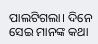ପାଲଟିଗଲା। ଦିନେ ସେଇ ମାନଙ୍କ କଥା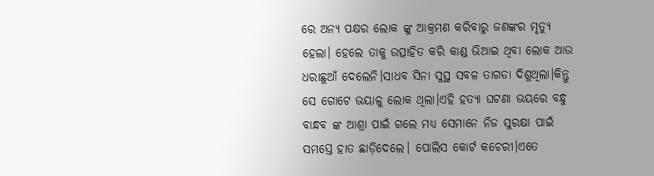ରେ ଅନ୍ୟ ପକ୍ଷର ଲୋକ ଙ୍କୁ ଆକ୍ରମଣ କରିବାରୁ ଜଣଙ୍କର ମୃତ୍ୟୁ ହେଲା। ହେଲେ ତାକୁ ଉତ୍ସାହିତ କରି କାଣ୍ଡ ଭିଆଇ ଥିବା ଲୋକ ଆଉ ଧରାଛୁଆଁ ଦେଲେନି।ସାଧବ ସିନା ସୁସ୍ଥ ସବଳ ତାଗଡା ଦିଶୁଥିଲା।କିନ୍ତୁ ସେ ଗୋଟେ ଭୟାଳୁ ଲୋକ ଥିଲା।ଏହି ହତ୍ୟା ଘଟଣା ଭୟରେ ବନ୍ଧୁ ବାନ୍ଧବ ଙ୍କ ଆଶ୍ରା ପାଇଁ ଗଲେ ମଧ୍ୟ ସେମାନେ ନିଜ ସୁରକ୍ଷା ପାଇଁ ସମସ୍ତେ ହାତ ଛାଡ଼ିଦେଲେ। ପୋଲିସ କୋର୍ଟ କଚେରୀ।ଏତେ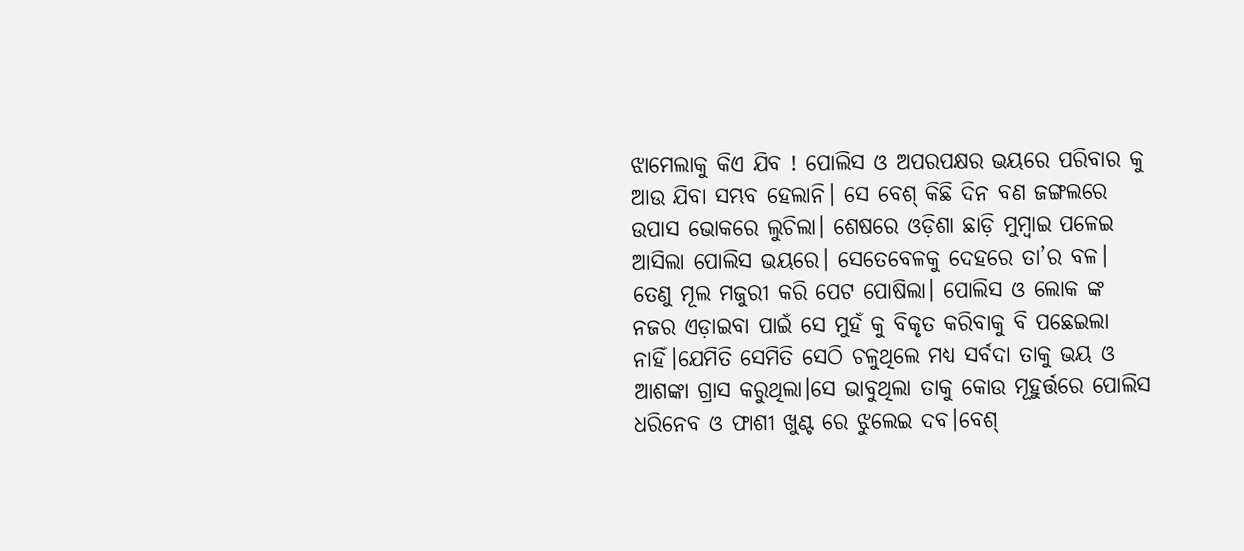ଝାମେଲାକୁ କିଏ ଯିବ ! ପୋଲିସ ଓ ଅପରପକ୍ଷର ଭୟରେ ପରିବାର କୁ ଆଉ ଯିବା ସମ୍ଭବ ହେଲାନି। ସେ ବେଶ୍ କିଛି ଦିନ ବଣ ଜଙ୍ଗଲରେ ଉପାସ ଭୋକରେ ଲୁଚିଲା। ଶେଷରେ ଓଡ଼ିଶା ଛାଡ଼ି ମୁମ୍ବାଇ ପଳେଇ ଆସିଲା ପୋଲିସ ଭୟରେ। ସେତେବେଳକୁ ଦେହରେ ତା’ର ବଳ। ତେଣୁ ମୂଲ ମଜୁରୀ କରି ପେଟ ପୋଷିଲା। ପୋଲିସ ଓ ଲୋକ ଙ୍କ ନଜର ଏଡ଼ାଇବା ପାଇଁ ସେ ମୁହଁ କୁ ବିକୃତ କରିବାକୁ ବି ପଛେଇଲା ନାହିଁ।ଯେମିତି ସେମିତି ସେଠି ଚଳୁଥିଲେ ମଧ୍ୟ ସର୍ବଦା ତାକୁ ଭୟ ଓ ଆଶଙ୍କା ଗ୍ରାସ କରୁଥିଲା।ସେ ଭାବୁଥିଲା ତାକୁ କୋଉ ମୂହୁର୍ତ୍ତରେ ପୋଲିସ ଧରିନେବ ଓ ଫାଶୀ ଖୁଣ୍ଟ ରେ ଝୁଲେଇ ଦବ।ବେଶ୍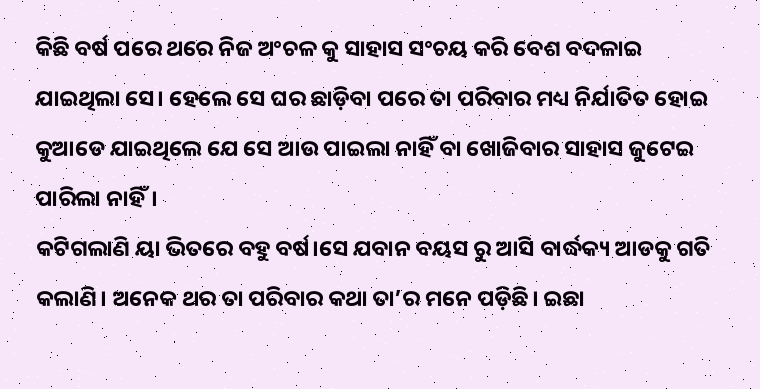କିଛି ବର୍ଷ ପରେ ଥରେ ନିଜ ଅଂଚଳ କୁ ସାହାସ ସଂଚୟ କରି ବେଶ ବଦଳାଇ ଯାଇଥିଲା ସେ। ହେଲେ ସେ ଘର ଛାଡ଼ିବା ପରେ ତା ପରିବାର ମଧ୍ୟ ନିର୍ଯାତିତ ହୋଇ କୁଆଡେ ଯାଇଥିଲେ ଯେ ସେ ଆଉ ପାଇଲା ନାହିଁ ବା ଖୋଜିବାର ସାହାସ ଜୁଟେଇ ପାରିଲା ନାହିଁ।
କଟିଗଲାଣି ୟା ଭିତରେ ବହୁ ବର୍ଷ।ସେ ଯବାନ ବୟସ ରୁ ଆସି ବାର୍ଦ୍ଧକ୍ୟ ଆଡକୁ ଗତି କଲାଣି। ଅନେକ ଥର ତା ପରିବାର କଥା ତା’ର ମନେ ପଡ଼ିଛି। ଇଛା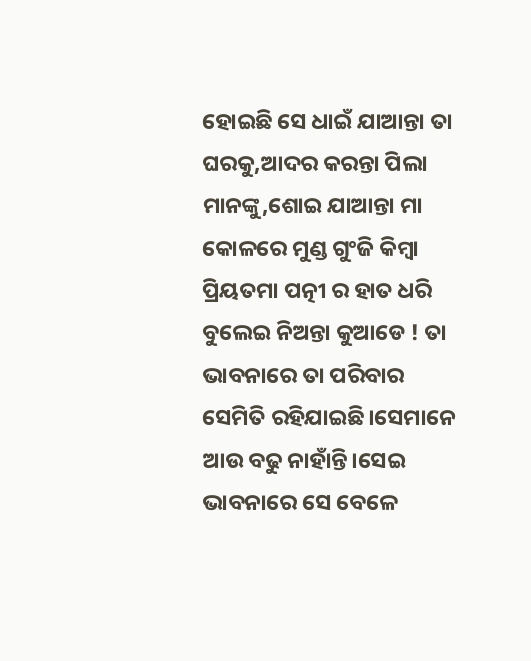ହୋଇଛି ସେ ଧାଇଁ ଯାଆନ୍ତା ତା ଘରକୁ,ଆଦର କରନ୍ତା ପିଲା ମାନଙ୍କୁ,ଶୋଇ ଯାଆନ୍ତା ମା କୋଳରେ ମୁଣ୍ଡ ଗୁଂଜି କିମ୍ବା ପ୍ରିୟତମା ପତ୍ନୀ ର ହାତ ଧରି ବୁଲେଇ ନିଅନ୍ତା କୁଆଡେ ! ତା ଭାବନାରେ ତା ପରିବାର ସେମିତି ରହିଯାଇଛି।ସେମାନେ ଆଉ ବଢୁ ନାହାଁନ୍ତି।ସେଇ ଭାବନାରେ ସେ ବେଳେ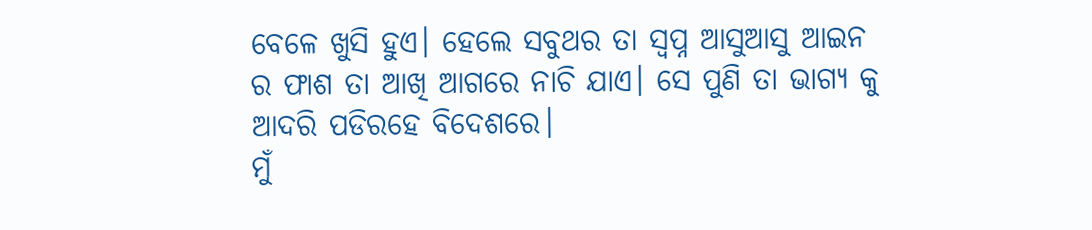ବେଳେ ଖୁସି ହୁଏ। ହେଲେ ସବୁଥର ତା ସ୍ୱପ୍ନ ଆସୁଆସୁ ଆଇନ ର ଫାଶ ତା ଆଖି ଆଗରେ ନାଚି ଯାଏ। ସେ ପୁଣି ତା ଭାଗ୍ୟ କୁ ଆଦରି ପଡିରହେ ବିଦେଶରେ।
ମୁଁ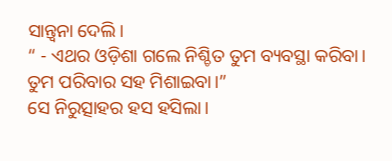ସାନ୍ତ୍ୱନା ଦେଲି।
“ - ଏଥର ଓଡ଼ିଶା ଗଲେ ନିଶ୍ଚିତ ତୁମ ବ୍ୟବସ୍ଥା କରିବା। ତୁମ ପରିବାର ସହ ମିଶାଇବା।”
ସେ ନିରୁତ୍ସାହର ହସ ହସିଲା।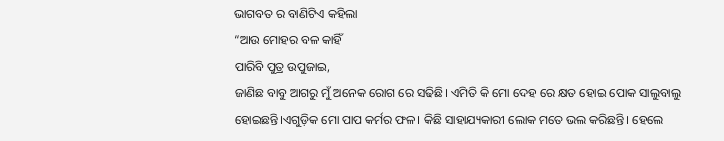ଭାଗବତ ର ବାଣିଟିଏ କହିଲା
“ଆଉ ମୋହର ବଳ କାହିଁ
ପାରିବି ପୁତ୍ର ଉପୁଜାଇ,
ଜାଣିଛ ବାବୁ ଆଗରୁ ମୁଁ ଅନେକ ରୋଗ ରେ ସଢିଛି। ଏମିତି କି ମୋ ଦେହ ରେ କ୍ଷତ ହୋଇ ପୋକ ସାଲୁବାଲୁ ହୋଇଛନ୍ତି।ଏଗୁଡ଼ିକ ମୋ ପାପ କର୍ମର ଫଳ। କିଛି ସାହାଯ୍ୟକାରୀ ଲୋକ ମତେ ଭଲ କରିଛନ୍ତି। ହେଲେ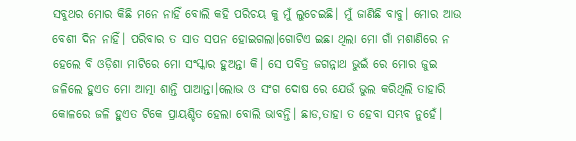ସବୁଥର ମୋର କିଛି ମନେ ନାହିଁ ବୋଲି କହି ପରିଚୟ କୁ ମୁଁ ଲୁଚେଇଛି। ମୁଁ ଜାଣିଛି ବାବୁ। ମୋର ଆଉ ବେଶୀ ଦିନ ନାହିଁ। ପରିବାର ତ ସାତ ସପନ ହୋଇଗଲା।ଗୋଟିଏ ଇଛା ଥିଲା ମୋ ଗାଁ ମଶାଣିରେ ନ ହେଲେ ବି ଓଡ଼ିଶା ମାଟିରେ ମୋ ସଂସ୍କାର ହୁଅନ୍ତା କି। ସେ ପବିତ୍ର ଜଗନ୍ନାଥ ଭୁଇଁ ରେ ମୋର ଜୁଇ ଜଳିଲେ ହୁଏତ ମୋ ଆତ୍ମା ଶାନ୍ତି ପାଆନ୍ତା।ଲୋଭ ଓ ସଂଗ ଦୋଷ ରେ ଯେଉଁ ଭୁଲ କରିଥିଲି ତାହାରି କୋଳରେ ଜଳି ହୁଏତ ଟିକେ ପ୍ରାୟଶ୍ଚିତ ହେଲା ବୋଲି ଭାବନ୍ତି। ଛାଡ,ତାହା ତ ହେବା ସମ୍ଭବ ନୁହେଁ।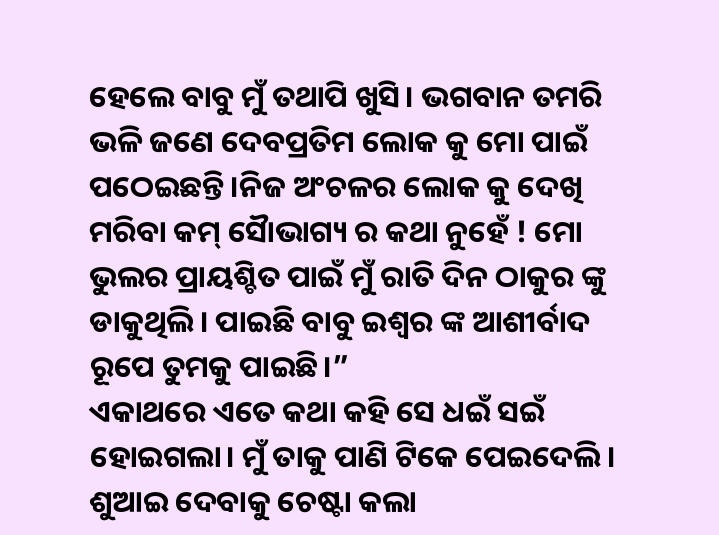ହେଲେ ବାବୁ ମୁଁ ତଥାପି ଖୁସି। ଭଗବାନ ତମରି ଭଳି ଜଣେ ଦେବପ୍ରତିମ ଲୋକ କୁ ମୋ ପାଇଁ ପଠେଇଛନ୍ତି।ନିଜ ଅଂଚଳର ଲୋକ କୁ ଦେଖି ମରିବା କମ୍ ସୈାଭାଗ୍ୟ ର କଥା ନୁହେଁ ! ମୋ ଭୁଲର ପ୍ରାୟଶ୍ଚିତ ପାଇଁ ମୁଁ ରାତି ଦିନ ଠାକୁର ଙ୍କୁ ଡାକୁଥିଲି। ପାଇଛି ବାବୁ ଇଶ୍ୱର ଙ୍କ ଆଶୀର୍ବାଦ ରୂପେ ତୁମକୁ ପାଇଛି।”
ଏକାଥରେ ଏତେ କଥା କହି ସେ ଧଇଁ ସଇଁ ହୋଇଗଲା। ମୁଁ ତାକୁ ପାଣି ଟିକେ ପେଇଦେଲି। ଶୁଆଇ ଦେବାକୁ ଚେଷ୍ଟା କଲା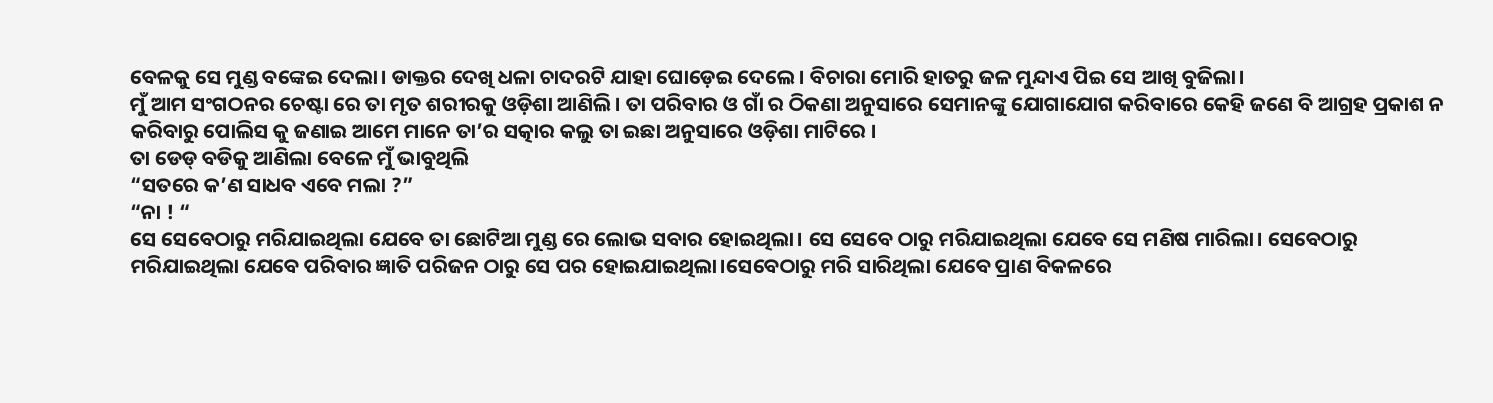ବେଳକୁ ସେ ମୁଣ୍ଡ ବଙ୍କେଇ ଦେଲା। ଡାକ୍ତର ଦେଖି ଧଳା ଚାଦରଟି ଯାହା ଘୋଡ଼େଇ ଦେଲେ। ବିଚାରା ମୋରି ହାତରୁ ଜଳ ମୁନ୍ଦାଏ ପିଇ ସେ ଆଖି ବୁଜିଲା।
ମୁଁ ଆମ ସଂଗଠନର ଚେଷ୍ଟା ରେ ତା ମୃତ ଶରୀରକୁ ଓଡ଼ିଶା ଆଣିଲି। ତା ପରିବାର ଓ ଗାଁ ର ଠିକଣା ଅନୁସାରେ ସେମାନଙ୍କୁ ଯୋଗାଯୋଗ କରିବାରେ କେହି ଜଣେ ବି ଆଗ୍ରହ ପ୍ରକାଶ ନ କରିବାରୁ ପୋଲିସ କୁ ଜଣାଇ ଆମେ ମାନେ ତା’ର ସତ୍କାର କଲୁ ତା ଇଛା ଅନୁସାରେ ଓଡ଼ିଶା ମାଟିରେ ।
ତା ଡେଡ୍ ବଡିକୁ ଆଣିଲା ବେଳେ ମୁଁ ଭାବୁଥିଲି
“ସତରେ କ’ଣ ସାଧବ ଏବେ ମଲା ?”
“ନା ! “
ସେ ସେବେଠାରୁ ମରିଯାଇଥିଲା ଯେବେ ତା ଛୋଟିଆ ମୁଣ୍ଡ ରେ ଲୋଭ ସବାର ହୋଇଥିଲା। ସେ ସେବେ ଠାରୁ ମରିଯାଇଥିଲା ଯେବେ ସେ ମଣିଷ ମାରିଲା। ସେବେଠାରୁ ମରିଯାଇଥିଲା ଯେବେ ପରିବାର ଜ୍ଞାତି ପରିଜନ ଠାରୁ ସେ ପର ହୋଇଯାଇଥିଲା।ସେବେଠାରୁ ମରି ସାରିଥିଲା ଯେବେ ପ୍ରାଣ ବିକଳରେ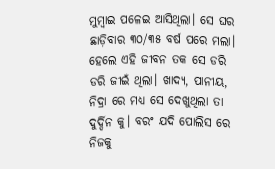ମୁମ୍ବାଇ ପଳେଇ ଆସିଥିଲା। ସେ ଘର ଛାଡ଼ିବାର ୩୦/୩୫ ବର୍ଷ ପରେ ମଲା। ହେଲେ ଏହି ଜୀବନ ତକ ସେ ଡରି ଡରି ଜୀଇଁ ଥିଲା। ଖାଦ୍ୟ, ପାନୀୟ, ନିଦ୍ରା ରେ ମଧ୍ୟ ସେ ଦେଖୁଥିଲା ତା ଦୁର୍ଦ୍ଦିନ କୁ। ବରଂ ଯଦି ପୋଲିସ ରେ ନିଜକୁ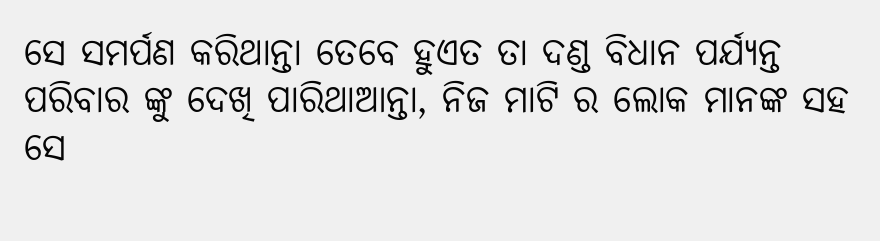ସେ ସମର୍ପଣ କରିଥାନ୍ତା ତେବେ ହୁଏତ ତା ଦଣ୍ଡ ବିଧାନ ପର୍ଯ୍ୟନ୍ତ ପରିବାର ଙ୍କୁ ଦେଖି ପାରିଥାଆନ୍ତା, ନିଜ ମାଟି ର ଲୋକ ମାନଙ୍କ ସହ ସେ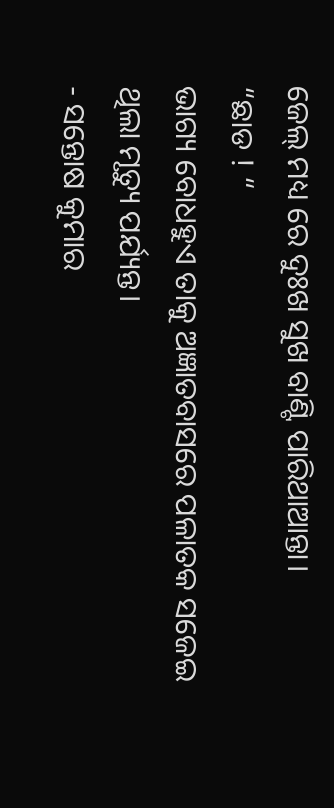ଜେଲ୍ ମଧ୍ୟ ରେ ଦୁଃଖ ସୁଖ ବାଣ୍ଟି ପାରିଥାଆନ୍ତା।
“ଛାଡ ! “
ଭାଗ୍ୟ ବୋଧହୁଏ ତାକୁ ଅଜ୍ଞାତବାସରେ ପଳାତକ ସଜେଇ ଥିଲା ମୃତ୍ୟୁ ପର୍ଯ୍ୟନ୍ତ।
- ସନ୍ତୋଷ କୁମାର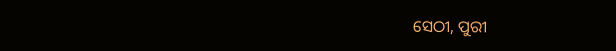ସେଠୀ, ପୁରୀ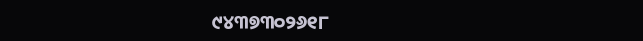୯୪୩୭୩୦୨୬୧୮